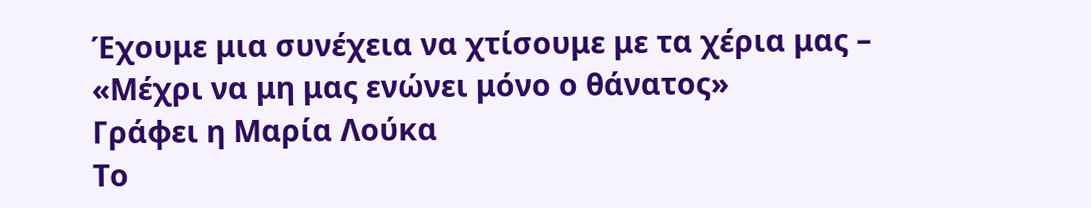Έχουμε μια συνέχεια να χτίσουμε με τα χέρια μας – «Μέχρι να μη μας ενώνει μόνο ο θάνατος»
Γράφει η Μαρία Λούκα
Το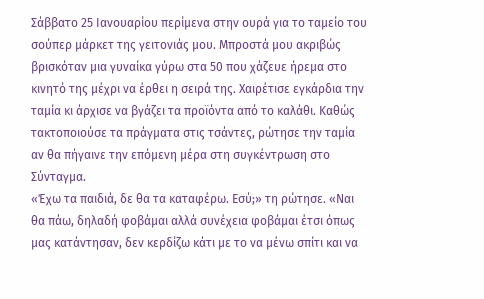Σάββατο 25 Ιανουαρίου περίμενα στην ουρά για το ταμείο του σούπερ μάρκετ της γειτονιάς μου. Μπροστά μου ακριβώς βρισκόταν μια γυναίκα γύρω στα 50 που χάζευε ήρεμα στο κινητό της μέχρι να έρθει η σειρά της. Χαιρέτισε εγκάρδια την ταμία κι άρχισε να βγάζει τα προϊόντα από το καλάθι. Καθώς τακτοποιούσε τα πράγματα στις τσάντες, ρώτησε την ταμία αν θα πήγαινε την επόμενη μέρα στη συγκέντρωση στο Σύνταγμα.
«Έχω τα παιδιά, δε θα τα καταφέρω. Εσύ;» τη ρώτησε. «Ναι θα πάω, δηλαδή φοβάμαι αλλά συνέχεια φοβάμαι έτσι όπως μας κατάντησαν, δεν κερδίζω κάτι με το να μένω σπίτι και να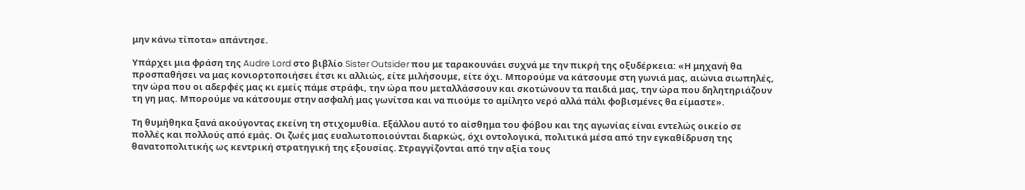μην κάνω τίποτα» απάντησε.

Υπάρχει μια φράση της Audre Lord στο βιβλίο Sister Outsider που με ταρακουνάει συχνά με την πικρή της οξυδέρκεια: «Η μηχανή θα προσπαθήσει να μας κονιορτοποιήσει έτσι κι αλλιώς, είτε μιλήσουμε, είτε όχι. Μπορούμε να κάτσουμε στη γωνιά μας, αιώνια σιωπηλές, την ώρα που οι αδερφές μας κι εμείς πάμε στράφι, την ώρα που μεταλλάσσουν και σκοτώνουν τα παιδιά μας, την ώρα που δηλητηριάζουν τη γη μας. Μπορούμε να κάτσουμε στην ασφαλή μας γωνίτσα και να πιούμε το αμίλητο νερό αλλά πάλι φοβισμένες θα είμαστε».

Τη θυμήθηκα ξανά ακούγοντας εκείνη τη στιχομυθία. Εξάλλου αυτό το αίσθημα του φόβου και της αγωνίας είναι εντελώς οικείο σε πολλές και πολλούς από εμάς. Οι ζωές μας ευαλωτοποιούνται διαρκώς, όχι οντολογικά, πολιτικά μέσα από την εγκαθίδρυση της θανατοπολιτικής ως κεντρική στρατηγική της εξουσίας. Στραγγίζονται από την αξία τους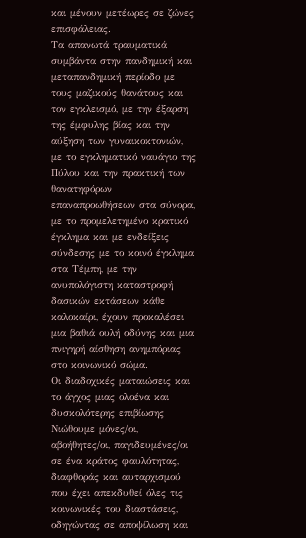και μένουν μετέωρες σε ζώνες επισφάλειας.
Τα απανωτά τραυματικά συμβάντα στην πανδημική και μεταπανδημική περίοδο με τους μαζικούς θανάτους και τον εγκλεισμό, με την έξαρση της έμφυλης βίας και την αύξηση των γυναικοκτονιών, με το εγκληματικό ναυάγιο της Πύλου και την πρακτική των θανατηφόρων επαναπροωθήσεων στα σύνορα, με το προμελετημένο κρατικό έγκλημα και με ενδείξεις σύνδεσης με το κοινό έγκλημα στα Τέμπη, με την ανυπολόγιστη καταστροφή δασικών εκτάσεων κάθε καλοκαίρι, έχουν προκαλέσει μια βαθιά ουλή οδύνης και μια πνιγηρή αίσθηση ανημπόριας στο κοινωνικό σώμα.
Οι διαδοχικές ματαιώσεις και το άγχος μιας ολοένα και δυσκολότερης επιβίωσης
Νιώθουμε μόνες/οι, αβοήθητες/οι, παγιδευμένες/οι σε ένα κράτος φαυλότητας, διαφθοράς και αυταρχισμού που έχει απεκδυθεί όλες τις κοινωνικές του διαστάσεις, οδηγώντας σε αποψίλωση και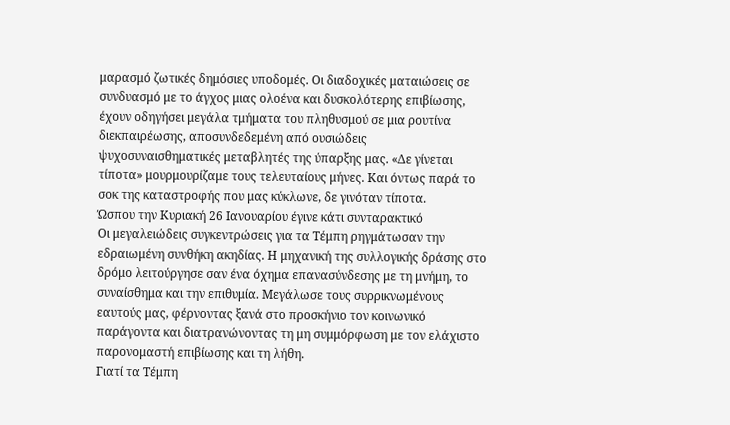μαρασμό ζωτικές δημόσιες υποδομές. Οι διαδοχικές ματαιώσεις σε συνδυασμό με το άγχος μιας ολοένα και δυσκολότερης επιβίωσης, έχουν οδηγήσει μεγάλα τμήματα του πληθυσμού σε μια ρουτίνα διεκπαιρέωσης, αποσυνδεδεμένη από ουσιώδεις ψυχοσυναισθηματικές μεταβλητές της ύπαρξης μας. «Δε γίνεται τίποτα» μουρμουρίζαμε τους τελευταίους μήνες. Και όντως παρά το σοκ της καταστροφής που μας κύκλωνε, δε γινόταν τίποτα.
Ώσπου την Κυριακή 26 Ιανουαρίου έγινε κάτι συνταρακτικό
Οι μεγαλειώδεις συγκεντρώσεις για τα Τέμπη ρηγμάτωσαν την εδραιωμένη συνθήκη ακηδίας. Η μηχανική της συλλογικής δράσης στο δρόμο λειτούργησε σαν ένα όχημα επανασύνδεσης με τη μνήμη, το συναίσθημα και την επιθυμία. Μεγάλωσε τους συρρικνωμένους εαυτούς μας, φέρνοντας ξανά στο προσκήνιο τον κοινωνικό παράγοντα και διατρανώνοντας τη μη συμμόρφωση με τον ελάχιστο παρονομαστή επιβίωσης και τη λήθη.
Γιατί τα Τέμπη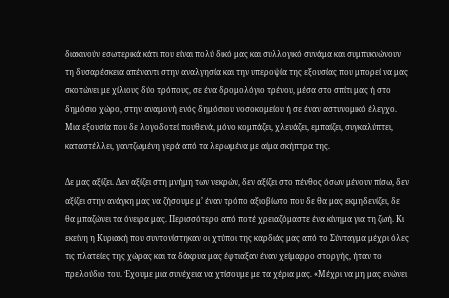διακινούν εσωτερικά κάτι που είναι πολύ δικό μας και συλλογικό συνάμα και συμπυκνώνουν τη δυσαρέσκεια απέναντι στην αναλγησία και την υπεροψία της εξουσίας που μπορεί να μας σκοτώνει με χίλιους δύο τρόπους, σε ένα δρομολόγιο τρένου, μέσα στο σπίτι μας ή στο δημόσιο χώρο, στην αναμονή ενός δημόσιου νοσοκομείου ή σε έναν αστυνομικό έλεγχο. Μια εξουσία που δε λογοδοτεί πουθενά, μόνο κομπάζει, χλευάζει, εμπαίζει, συγκαλύπτει, καταστέλλει, γαντζωμένη γερά από τα λερωμένα με αίμα σκήπτρα της.

Δε μας αξίζει. Δεν αξίζει στη μνήμη των νεκρών, δεν αξίζει στο πένθος όσων μένουν πίσω, δεν αξίζει στην ανάγκη μας να ζήσουμε μ’ έναν τρόπο αξιοβίωτο που δε θα μας εκμηδενίζει, δε θα μπαζώνει τα όνειρα μας. Περισσότερο από ποτέ χρειαζόμαστε ένα κίνημα για τη ζωή. Κι εκείνη η Κυριακή που συντονίστηκαν οι χτύποι της καρδιάς μας από το Σύνταγμα μέχρι όλες τις πλατείες της χώρας και τα δάκρυα μας έφτιαξαν έναν χείμαρρο στοργής, ήταν το πρελούδιο του. Έχουμε μια συνέχεια να χτίσουμε με τα χέρια μας. «Μέχρι να μη μας ενώνει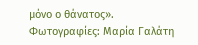μόνο ο θάνατος».
Φωτογραφίες: Μαρία Γαλάτη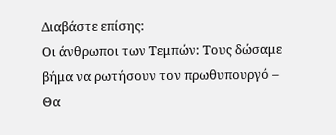Διαβάστε επίσης:
Οι άνθρωποι των Τεμπών: Τους δώσαμε βήμα να ρωτήσουν τον πρωθυπουργό – Θα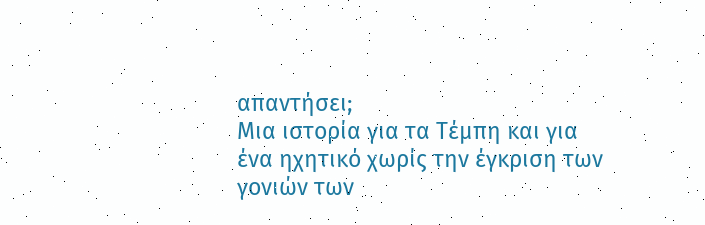απαντήσει;
Μια ιστορία για τα Τέμπη και για ένα ηχητικό χωρίς την έγκριση των γονιών των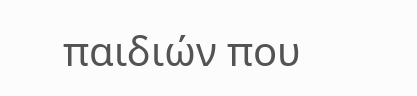παιδιών που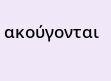ακούγονται